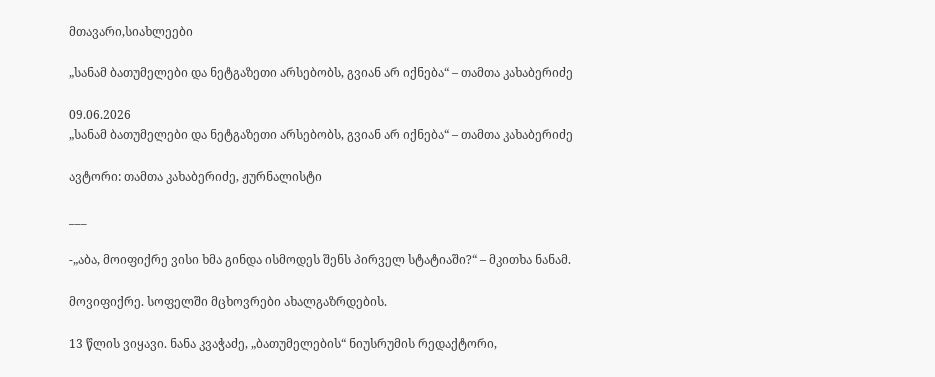მთავარი,სიახლეები

„სანამ ბათუმელები და ნეტგაზეთი არსებობს, გვიან არ იქნება“ – თამთა კახაბერიძე

09.06.2026
„სანამ ბათუმელები და ნეტგაზეთი არსებობს, გვიან არ იქნება“ – თამთა კახაბერიძე

ავტორი: თამთა კახაბერიძე, ჟურნალისტი

___

-„აბა, მოიფიქრე ვისი ხმა გინდა ისმოდეს შენს პირველ სტატიაში?“ – მკითხა ნანამ.

მოვიფიქრე. სოფელში მცხოვრები ახალგაზრდების.

13 წლის ვიყავი. ნანა კვაჭაძე, „ბათუმელების“ ნიუსრუმის რედაქტორი,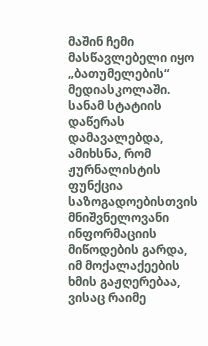მაშინ ჩემი მასწავლებელი იყო „ბათუმელების“ მედიასკოლაში. სანამ სტატიის დაწერას დამავალებდა, ამიხსნა, რომ ჟურნალისტის ფუნქცია საზოგადოებისთვის მნიშვნელოვანი ინფორმაციის მიწოდების გარდა, იმ მოქალაქეების ხმის გაჟღერებაა, ვისაც რაიმე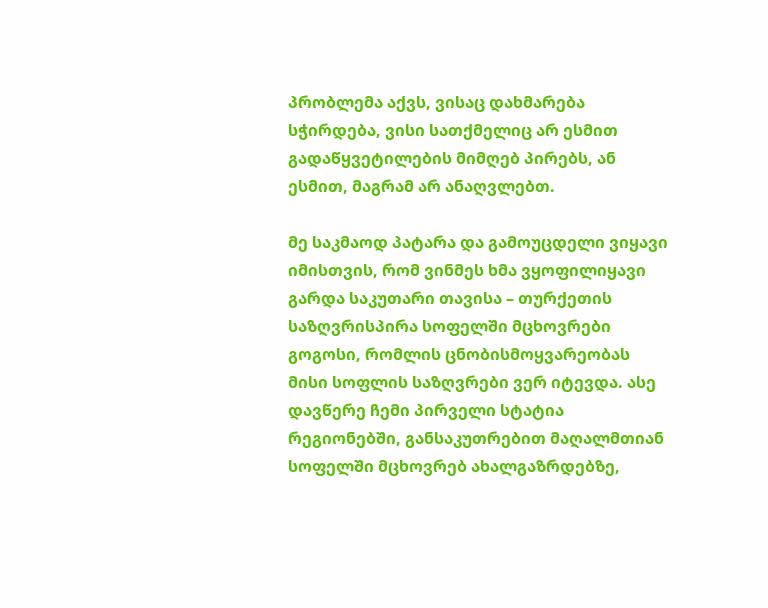პრობლემა აქვს, ვისაც დახმარება სჭირდება, ვისი სათქმელიც არ ესმით გადაწყვეტილების მიმღებ პირებს, ან ესმით, მაგრამ არ ანაღვლებთ.

მე საკმაოდ პატარა და გამოუცდელი ვიყავი იმისთვის, რომ ვინმეს ხმა ვყოფილიყავი გარდა საკუთარი თავისა – თურქეთის საზღვრისპირა სოფელში მცხოვრები გოგოსი, რომლის ცნობისმოყვარეობას მისი სოფლის საზღვრები ვერ იტევდა. ასე დავწერე ჩემი პირველი სტატია რეგიონებში, განსაკუთრებით მაღალმთიან სოფელში მცხოვრებ ახალგაზრდებზე,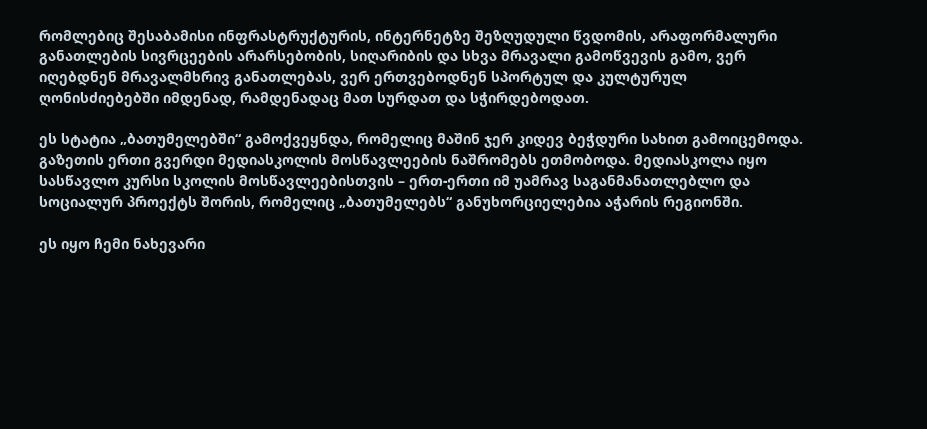რომლებიც შესაბამისი ინფრასტრუქტურის, ინტერნეტზე შეზღუდული წვდომის, არაფორმალური განათლების სივრცეების არარსებობის, სიღარიბის და სხვა მრავალი გამოწვევის გამო, ვერ იღებდნენ მრავალმხრივ განათლებას, ვერ ერთვებოდნენ სპორტულ და კულტურულ ღონისძიებებში იმდენად, რამდენადაც მათ სურდათ და სჭირდებოდათ.

ეს სტატია „ბათუმელებში“ გამოქვეყნდა, რომელიც მაშინ ჯერ კიდევ ბეჭდური სახით გამოიცემოდა. გაზეთის ერთი გვერდი მედიასკოლის მოსწავლეების ნაშრომებს ეთმობოდა. მედიასკოლა იყო სასწავლო კურსი სკოლის მოსწავლეებისთვის – ერთ-ერთი იმ უამრავ საგანმანათლებლო და სოციალურ პროექტს შორის, რომელიც „ბათუმელებს“ განუხორციელებია აჭარის რეგიონში.

ეს იყო ჩემი ნახევარი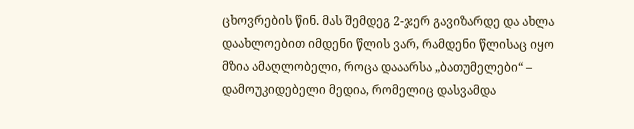ცხოვრების წინ. მას შემდეგ 2-ჯერ გავიზარდე და ახლა დაახლოებით იმდენი წლის ვარ, რამდენი წლისაც იყო მზია ამაღლობელი, როცა დააარსა „ბათუმელები“ – დამოუკიდებელი მედია, რომელიც დასვამდა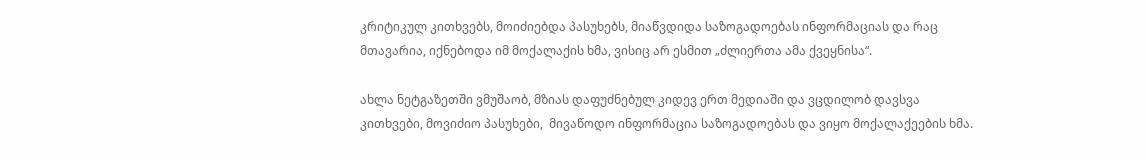კრიტიკულ კითხვებს, მოიძიებდა პასუხებს, მიაწვდიდა საზოგადოებას ინფორმაციას და რაც მთავარია, იქნებოდა იმ მოქალაქის ხმა, ვისიც არ ესმით „ძლიერთა ამა ქვეყნისა“.

ახლა ნეტგაზეთში ვმუშაობ, მზიას დაფუძნებულ კიდევ ერთ მედიაში და ვცდილობ დავსვა კითხვები, მოვიძიო პასუხები,  მივაწოდო ინფორმაცია საზოგადოებას და ვიყო მოქალაქეების ხმა.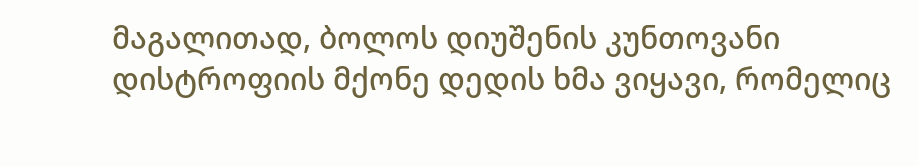მაგალითად, ბოლოს დიუშენის კუნთოვანი დისტროფიის მქონე დედის ხმა ვიყავი, რომელიც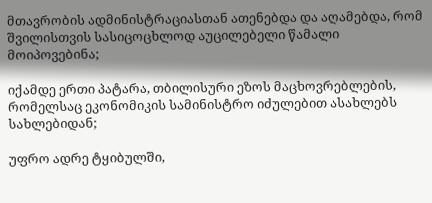მთავრობის ადმინისტრაციასთან ათენებდა და აღამებდა, რომ შვილისთვის სასიცოცხლოდ აუცილებელი წამალი მოიპოვებინა;

იქამდე ერთი პატარა, თბილისური ეზოს მაცხოვრებლების, რომელსაც ეკონომიკის სამინისტრო იძულებით ასახლებს სახლებიდან;

უფრო ადრე ტყიბულში,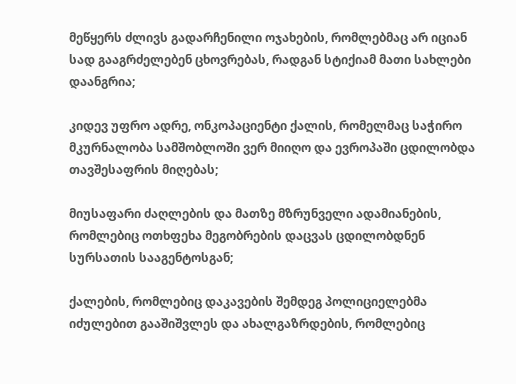მეწყერს ძლივს გადარჩენილი ოჯახების, რომლებმაც არ იციან სად გააგრძელებენ ცხოვრებას, რადგან სტიქიამ მათი სახლები დაანგრია;

კიდევ უფრო ადრე, ონკოპაციენტი ქალის, რომელმაც საჭირო მკურნალობა სამშობლოში ვერ მიიღო და ევროპაში ცდილობდა თავშესაფრის მიღებას;

მიუსაფარი ძაღლების და მათზე მზრუნველი ადამიანების, რომლებიც ოთხფეხა მეგობრების დაცვას ცდილობდნენ სურსათის სააგენტოსგან;

ქალების, რომლებიც დაკავების შემდეგ პოლიციელებმა იძულებით გააშიშვლეს და ახალგაზრდების, რომლებიც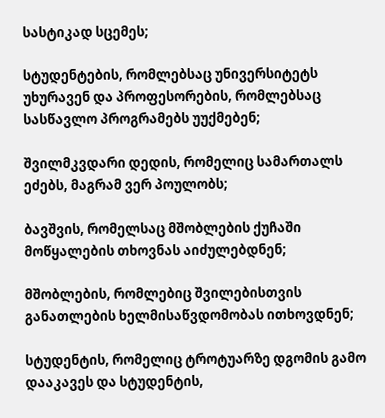სასტიკად სცემეს;

სტუდენტების, რომლებსაც უნივერსიტეტს უხურავენ და პროფესორების, რომლებსაც სასწავლო პროგრამებს უუქმებენ;

შვილმკვდარი დედის, რომელიც სამართალს ეძებს, მაგრამ ვერ პოულობს;

ბავშვის, რომელსაც მშობლების ქუჩაში მოწყალების თხოვნას აიძულებდნენ;

მშობლების, რომლებიც შვილებისთვის განათლების ხელმისაწვდომობას ითხოვდნენ;

სტუდენტის, რომელიც ტროტუარზე დგომის გამო დააკავეს და სტუდენტის,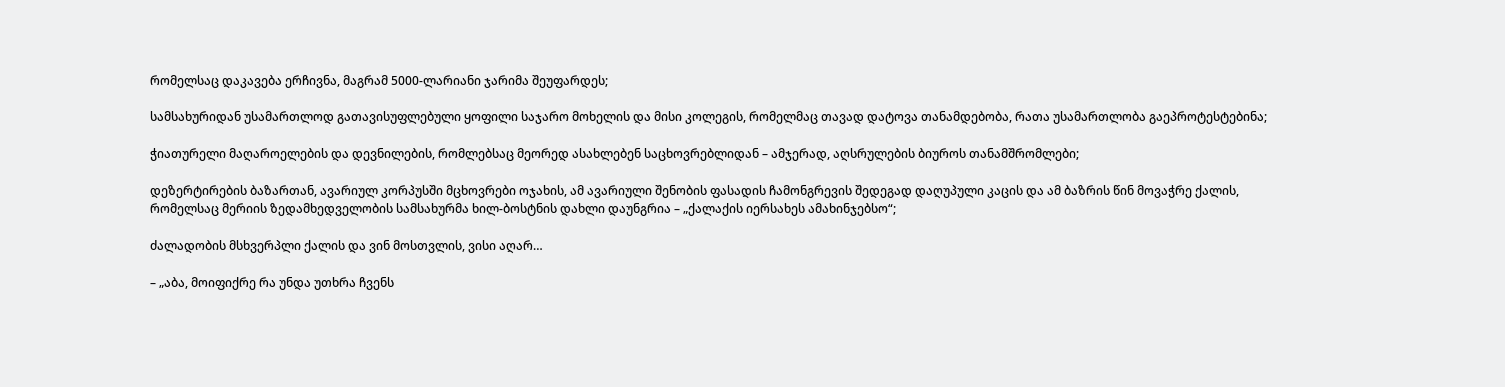რომელსაც დაკავება ერჩივნა, მაგრამ 5000-ლარიანი ჯარიმა შეუფარდეს;

სამსახურიდან უსამართლოდ გათავისუფლებული ყოფილი საჯარო მოხელის და მისი კოლეგის, რომელმაც თავად დატოვა თანამდებობა, რათა უსამართლობა გაეპროტესტებინა;

ჭიათურელი მაღაროელების და დევნილების, რომლებსაც მეორედ ასახლებენ საცხოვრებლიდან – ამჯერად, აღსრულების ბიუროს თანამშრომლები;

დეზერტირების ბაზართან, ავარიულ კორპუსში მცხოვრები ოჯახის, ამ ავარიული შენობის ფასადის ჩამონგრევის შედეგად დაღუპული კაცის და ამ ბაზრის წინ მოვაჭრე ქალის, რომელსაც მერიის ზედამხედველობის სამსახურმა ხილ-ბოსტნის დახლი დაუნგრია – „ქალაქის იერსახეს ამახინჯებსო“;

ძალადობის მსხვერპლი ქალის და ვინ მოსთვლის, ვისი აღარ…

– „აბა, მოიფიქრე რა უნდა უთხრა ჩვენს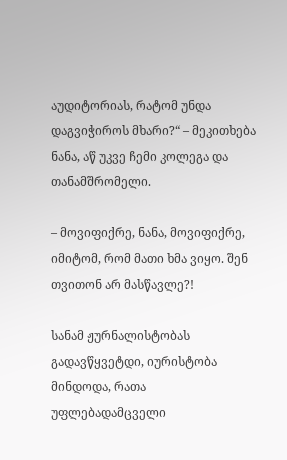აუდიტორიას, რატომ უნდა დაგვიჭიროს მხარი?“ – მეკითხება ნანა, აწ უკვე ჩემი კოლეგა და თანამშრომელი.

– მოვიფიქრე, ნანა, მოვიფიქრე, იმიტომ, რომ მათი ხმა ვიყო. შენ თვითონ არ მასწავლე?!

სანამ ჟურნალისტობას გადავწყვეტდი, იურისტობა მინდოდა, რათა უფლებადამცველი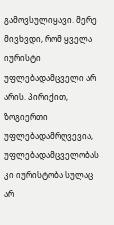გამოვსულიყავი. მერე მივხვდი, რომ ყველა იურისტი უფლებადამცველი არ არის. პირიქით, ზოგიერთი უფლებადამრღვევია, უფლებადამცველობას კი იურისტობა სულაც არ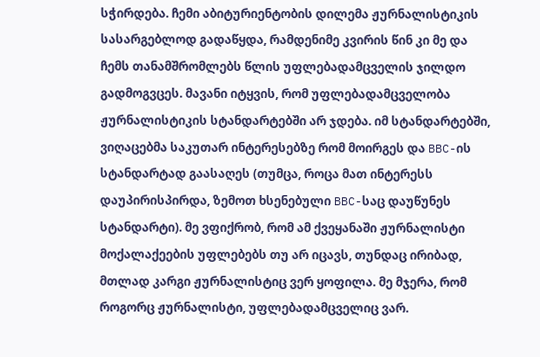სჭირდება. ჩემი აბიტურიენტობის დილემა ჟურნალისტიკის სასარგებლოდ გადაწყდა, რამდენიმე კვირის წინ კი მე და ჩემს თანამშრომლებს წლის უფლებადამცველის ჯილდო გადმოგვცეს. მავანი იტყვის, რომ უფლებადამცველობა ჟურნალისტიკის სტანდარტებში არ ჯდება. იმ სტანდარტებში, ვიღაცებმა საკუთარ ინტერესებზე რომ მოირგეს და BBC-ის სტანდარტად გაასაღეს (თუმცა, როცა მათ ინტერესს დაუპირისპირდა, ზემოთ ხსენებული BBC-საც დაუწუნეს სტანდარტი). მე ვფიქრობ, რომ ამ ქვეყანაში ჟურნალისტი მოქალაქეების უფლებებს თუ არ იცავს, თუნდაც ირიბად, მთლად კარგი ჟურნალისტიც ვერ ყოფილა. მე მჯერა, რომ როგორც ჟურნალისტი, უფლებადამცველიც ვარ.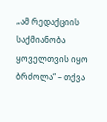„ამ რედაქციის საქმიანობა ყოველთვის იყო ბრძოლა“ – თქვა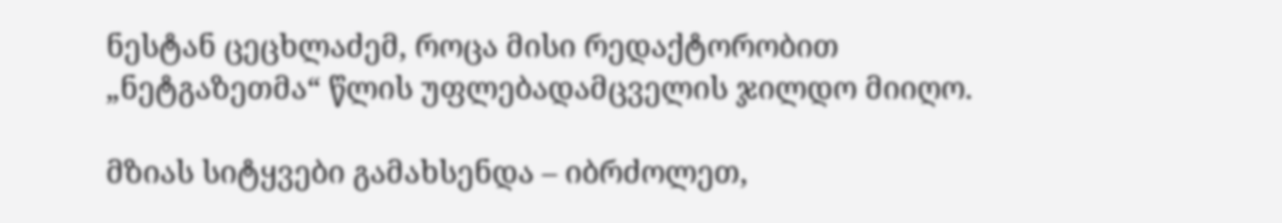ნესტან ცეცხლაძემ, როცა მისი რედაქტორობით „ნეტგაზეთმა“ წლის უფლებადამცველის ჯილდო მიიღო.

მზიას სიტყვები გამახსენდა – იბრძოლეთ,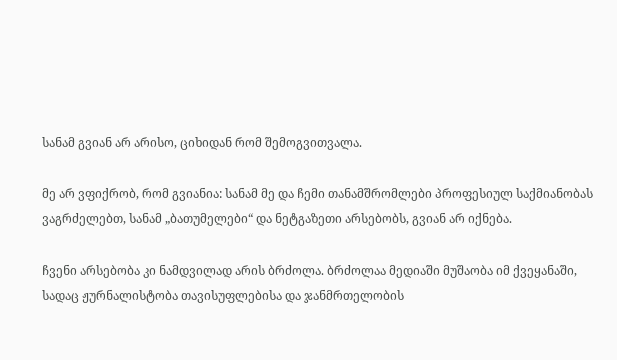სანამ გვიან არ არისო, ციხიდან რომ შემოგვითვალა.

მე არ ვფიქრობ, რომ გვიანია: სანამ მე და ჩემი თანამშრომლები პროფესიულ საქმიანობას ვაგრძელებთ, სანამ „ბათუმელები“ და ნეტგაზეთი არსებობს, გვიან არ იქნება.

ჩვენი არსებობა კი ნამდვილად არის ბრძოლა. ბრძოლაა მედიაში მუშაობა იმ ქვეყანაში, სადაც ჟურნალისტობა თავისუფლებისა და ჯანმრთელობის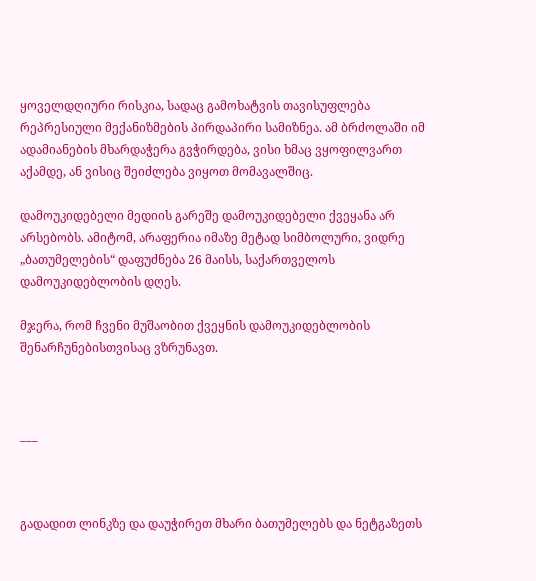ყოველდღიური რისკია, სადაც გამოხატვის თავისუფლება რეპრესიული მექანიზმების პირდაპირი სამიზნეა. ამ ბრძოლაში იმ ადამიანების მხარდაჭერა გვჭირდება, ვისი ხმაც ვყოფილვართ აქამდე, ან ვისიც შეიძლება ვიყოთ მომავალშიც.

დამოუკიდებელი მედიის გარეშე დამოუკიდებელი ქვეყანა არ არსებობს. ამიტომ, არაფერია იმაზე მეტად სიმბოლური, ვიდრე „ბათუმელების“ დაფუძნება 26 მაისს, საქართველოს დამოუკიდებლობის დღეს.

მჯერა, რომ ჩვენი მუშაობით ქვეყნის დამოუკიდებლობის შენარჩუნებისთვისაც ვზრუნავთ.



___



გადადით ლინკზე და დაუჭირეთ მხარი ბათუმელებს და ნეტგაზეთს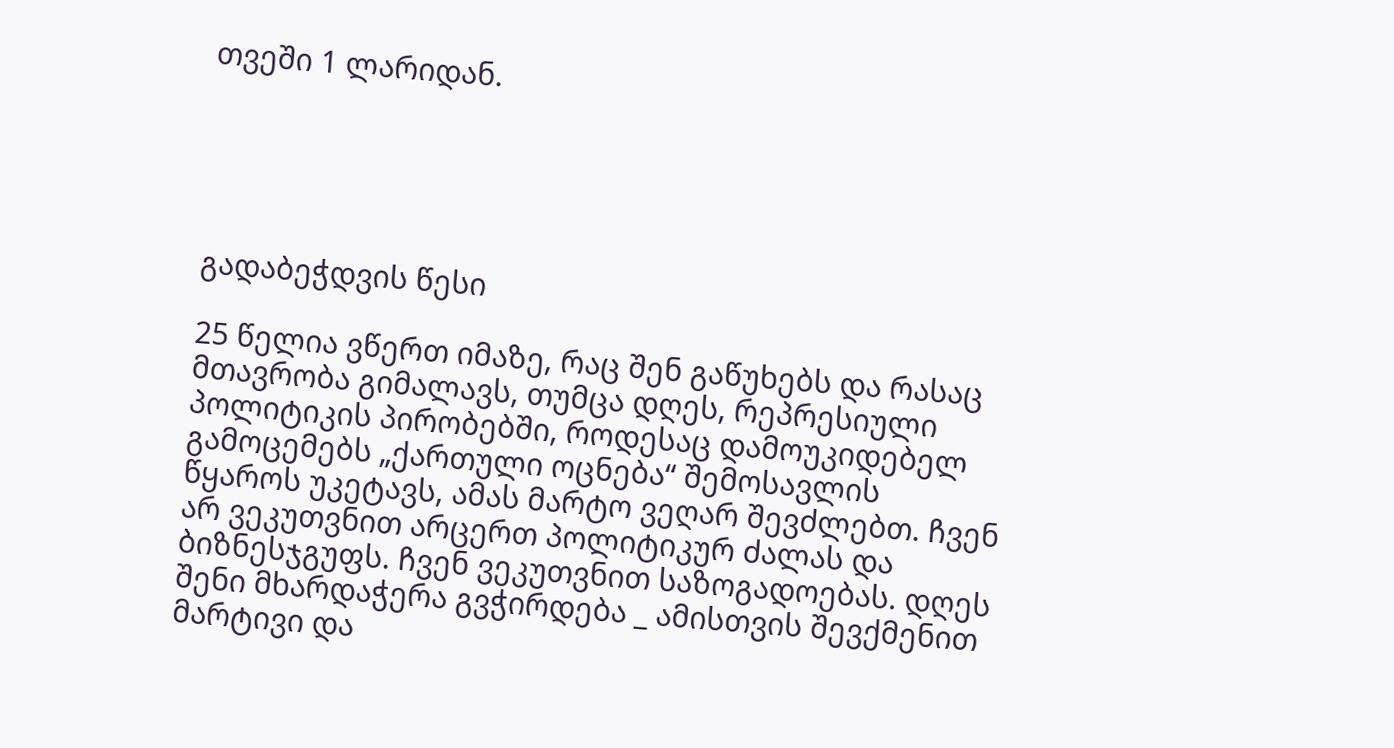თვეში 1 ლარიდან.





გადაბეჭდვის წესი

25 წელია ვწერთ იმაზე, რაც შენ გაწუხებს და რასაც მთავრობა გიმალავს, თუმცა დღეს, რეპრესიული პოლიტიკის პირობებში, როდესაც დამოუკიდებელ გამოცემებს „ქართული ოცნება“ შემოსავლის წყაროს უკეტავს, ამას მარტო ვეღარ შევძლებთ. ჩვენ არ ვეკუთვნით არცერთ პოლიტიკურ ძალას და ბიზნესჯგუფს. ჩვენ ვეკუთვნით საზოგადოებას. დღეს შენი მხარდაჭერა გვჭირდება _ ამისთვის შევქმენით მარტივი და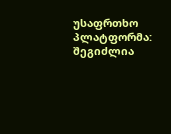უსაფრთხო პლატფორმა: შეგიძლია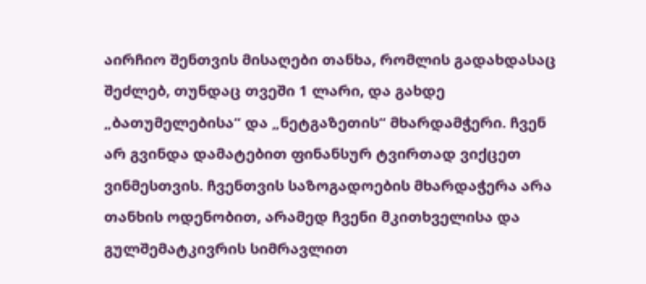აირჩიო შენთვის მისაღები თანხა, რომლის გადახდასაც შეძლებ, თუნდაც თვეში 1 ლარი, და გახდე „ბათუმელებისა“ და „ნეტგაზეთის“ მხარდამჭერი. ჩვენ არ გვინდა დამატებით ფინანსურ ტვირთად ვიქცეთ ვინმესთვის. ჩვენთვის საზოგადოების მხარდაჭერა არა თანხის ოდენობით, არამედ ჩვენი მკითხველისა და გულშემატკივრის სიმრავლით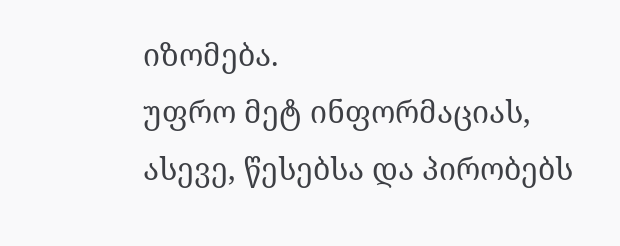იზომება.
უფრო მეტ ინფორმაციას, ასევე, წესებსა და პირობებს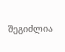შეგიძლია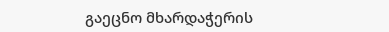გაეცნო მხარდაჭერის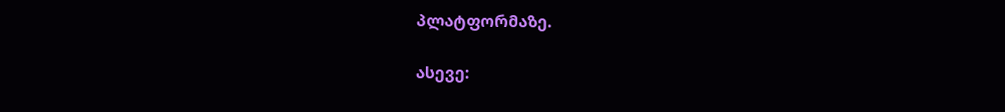პლატფორმაზე.

ასევე: